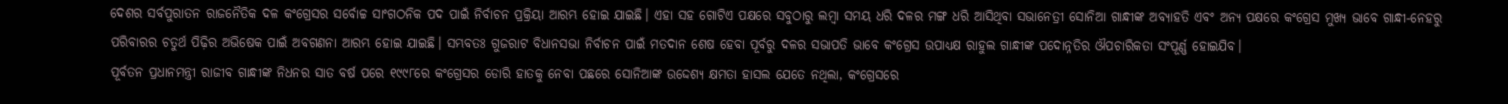ଦେଶର ସର୍ବପୁରାତନ ରାଜନୈତିକ ଦଳ କଂଗ୍ରେସର ସର୍ବୋଚ୍ଚ ସାଂଗଠନିକ ପଦ ପାଇଁ ନିର୍ବାଚନ ପ୍ରକ୍ରିୟା ଆରମ୍ଭ ହୋଇ ଯାଇଛି। ଏହା ସହ ଗୋଟିଏ ପକ୍ଷରେ ସବୁଠାରୁ ଲମ୍ବା ସମୟ ଧରି ଦଳର ମଙ୍ଗ ଧରି ଆସିଥିବା ସଭାନେତ୍ରୀ ସୋନିଆ ଗାନ୍ଧୀଙ୍କ ଅବ୍ୟାହତି ଏବଂ ଅନ୍ୟ ପକ୍ଷରେ କଂଗ୍ରେସ ମୁଖ୍ୟ ଭାବେ ଗାନ୍ଧୀ-ନେହରୁ ପରିବାରର ଚତୁର୍ଥ ପିଢ଼ିର ଅଭିଷେକ ପାଇଁ ଅବଗଣନା ଆରମ୍ଭ ହୋଇ ଯାଇଛି। ସମ୍ଭବତଃ ଗୁଜରାଟ ବିଧାନସଭା ନିର୍ବାଚନ ପାଇଁ ମତଦାନ ଶେଷ ହେବା ପୂର୍ବରୁ ଦଳର ସଭାପତି ଭାବେ କଂଗ୍ରେସ ଉପାଧ୍ୟକ୍ଷ ରାହୁଲ ଗାନ୍ଧୀଙ୍କ ପଦୋନ୍ନତିର ଔପଚାରିକତା ସଂପୂର୍ଣ୍ଣ ହୋଇଯିବ।
ପୂର୍ବତନ ପ୍ରଧାନମନ୍ତ୍ରୀ ରାଜୀବ ଗାନ୍ଧୀଙ୍କ ନିଧନର ସାତ ବର୍ଷ ପରେ ୧୯୯୮ରେ କଂଗ୍ରେସର ଡୋରି ହାତକୁ ନେବା ପଛରେ ସୋନିଆଙ୍କ ଉଦ୍ଦେଶ୍ୟ କ୍ଷମତା ହାସଲ ଯେତେ ନଥିଲା, କଂଗ୍ରେସରେ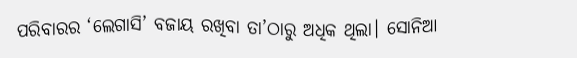ପରିବାରର ‘ଲେଗାସି’ ବଜାୟ ରଖିବା ତା’ଠାରୁ ଅଧିକ ଥିଲା। ସୋନିଆ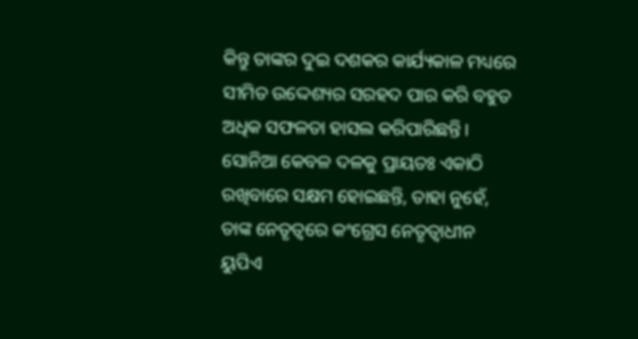କିନ୍ତୁ ତାଙ୍କର ଦୁଇ ଦଶକର କାର୍ଯ୍ୟକାଳ ମଧ୍ୟରେ ସୀମିତ ଉଦ୍ଦେଶ୍ୟର ସରହଦ ପାର କରି ବହୁତ ଅଧିକ ସଫଳତା ହାସଲ କରିପାରିଛନ୍ତି। ସୋନିଆ କେବଳ ଦଳକୁ ପ୍ରାୟତଃ ଏକାଠି ରଖିବାରେ ସକ୍ଷମ ହୋଇଛନ୍ତି, ତାହା ନୁହେଁ, ତାଙ୍କ ନେତୃତ୍ୱରେ କଂଗ୍ରେସ ନେତୃତ୍ୱାଧୀନ ୟୁପିଏ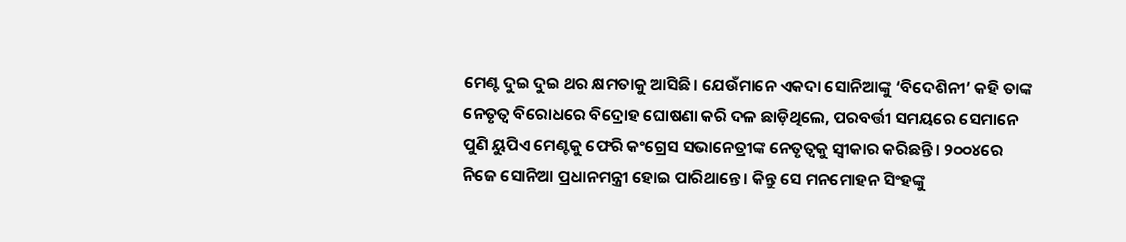ମେଣ୍ଟ ଦୁଇ ଦୁଇ ଥର କ୍ଷମତାକୁ ଆସିଛି। ଯେଉଁମାନେ ଏକଦା ସୋନିଆଙ୍କୁ ‘ବିଦେଶିନୀ’ କହି ତାଙ୍କ ନେତୃତ୍ୱ ବିରୋଧରେ ବିଦ୍ରୋହ ଘୋଷଣା କରି ଦଳ ଛାଡ଼ିଥିଲେ, ପରବର୍ତ୍ତୀ ସମୟରେ ସେମାନେ ପୁଣି ୟୁପିଏ ମେଣ୍ଟକୁ ଫେରି କଂଗ୍ରେସ ସଭାନେତ୍ରୀଙ୍କ ନେତୃତ୍ୱକୁ ସ୍ୱୀକାର କରିଛନ୍ତି। ୨୦୦୪ରେ ନିଜେ ସୋନିଆ ପ୍ରଧାନମନ୍ତ୍ରୀ ହୋଇ ପାରିଥାନ୍ତେ। କିନ୍ତୁ ସେ ମନମୋହନ ସିଂହଙ୍କୁ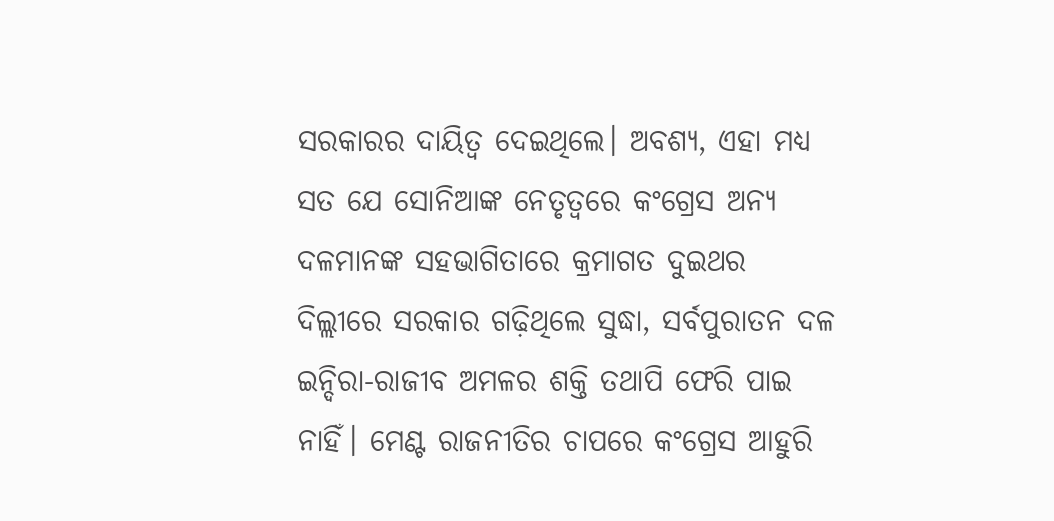ସରକାରର ଦାୟିତ୍ୱ ଦେଇଥିଲେ। ଅବଶ୍ୟ, ଏହା ମଧ୍ୟ ସତ ଯେ ସୋନିଆଙ୍କ ନେତୃତ୍ୱରେ କଂଗ୍ରେସ ଅନ୍ୟ ଦଳମାନଙ୍କ ସହଭାଗିତାରେ କ୍ରମାଗତ ଦୁଇଥର ଦିଲ୍ଲୀରେ ସରକାର ଗଢ଼ିଥିଲେ ସୁଦ୍ଧା, ସର୍ବପୁରାତନ ଦଳ ଇନ୍ଦିରା-ରାଜୀବ ଅମଳର ଶକ୍ତି ତଥାପି ଫେରି ପାଇ ନାହିଁ। ମେଣ୍ଟ ରାଜନୀତିର ଚାପରେ କଂଗ୍ରେସ ଆହୁରି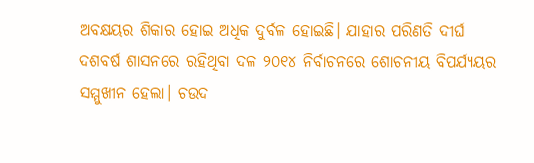ଅବକ୍ଷୟର ଶିକାର ହୋଇ ଅଧିକ ଦୁର୍ବଳ ହୋଇଛି। ଯାହାର ପରିଣତି ଦୀର୍ଘ ଦଶବର୍ଷ ଶାସନରେ ରହିଥିବା ଦଳ ୨୦୧୪ ନିର୍ବାଚନରେ ଶୋଚନୀୟ ବିପର୍ଯ୍ୟୟର ସମ୍ମୁଖୀନ ହେଲା। ଚଉଦ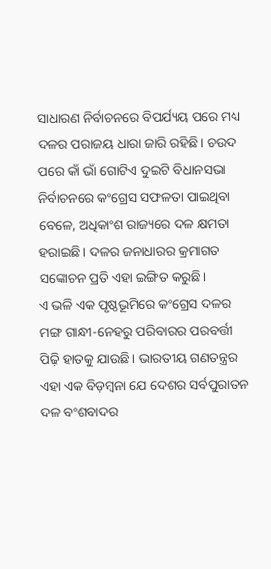ସାଧାରଣ ନିର୍ବାଚନରେ ବିପର୍ଯ୍ୟୟ ପରେ ମଧ୍ୟ ଦଳର ପରାଜୟ ଧାରା ଜାରି ରହିଛି। ଚଉଦ ପରେ କାଁ ଭାଁ ଗୋଟିଏ ଦୁଇଟି ବିଧାନସଭା ନିର୍ବାଚନରେ କଂଗ୍ରେସ ସଫଳତା ପାଇଥିବା ବେଳେ, ଅଧିକାଂଶ ରାଜ୍ୟରେ ଦଳ କ୍ଷମତା ହରାଇଛି। ଦଳର ଜନାଧାରର କ୍ରମାଗତ ସଙ୍କୋଚନ ପ୍ରତି ଏହା ଇଙ୍ଗିତ କରୁଛି।
ଏ ଭଳି ଏକ ପୃଷ୍ଠଭୂମିରେ କଂଗ୍ରେସ ଦଳର ମଙ୍ଗ ଗାନ୍ଧୀ-ନେହରୁ ପରିବାରର ପରବର୍ତ୍ତୀ ପିଢ଼ି ହାତକୁ ଯାଉଛି। ଭାରତୀୟ ଗଣତନ୍ତ୍ରର ଏହା ଏକ ବିଡ଼ମ୍ବନା ଯେ ଦେଶର ସର୍ବପୁରାତନ ଦଳ ବଂଶବାଦର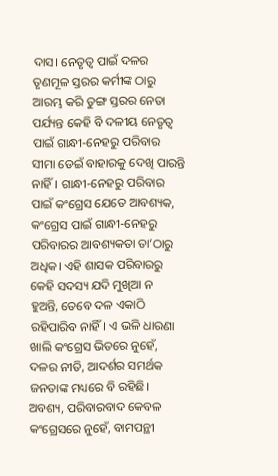ଦାସ। ନେତୃତ୍ୱ ପାଇଁ ଦଳର ତୃଣମୂଳ ସ୍ତରର କର୍ମୀଙ୍କ ଠାରୁ ଆରମ୍ଭ କରି ତୁଙ୍ଗ ସ୍ତରର ନେତା ପର୍ଯ୍ୟନ୍ତ କେହି ବି ଦଳୀୟ ନେତୃତ୍ୱ ପାଇଁ ଗାନ୍ଧୀ-ନେହରୁ ପରିବାର ସୀମା ଡେଇଁ ବାହାରକୁ ଦେଖି ପାରନ୍ତି ନାହିଁ। ଗାନ୍ଧୀ-ନେହରୁ ପରିବାର ପାଇଁ କଂଗ୍ରେସ ଯେତେ ଆବଶ୍ୟକ, କଂଗ୍ରେସ ପାଇଁ ଗାନ୍ଧୀ-ନେହରୁ ପରିବାରର ଆବଶ୍ୟକତା ତା’ଠାରୁ ଅଧିକ। ଏହି ଶାସକ ପରିବାରରୁ କେହି ସଦସ୍ୟ ଯଦି ମୁଖିଆ ନ ହୁଅନ୍ତି, ତେବେ ଦଳ ଏକାଠି ରହିପାରିବ ନାହିଁ। ଏ ଭଳି ଧାରଣା ଖାଲି କଂଗ୍ରେସ ଭିତରେ ନୁହେଁ, ଦଳର ନୀତି, ଆଦର୍ଶର ସମର୍ଥକ ଜନତାଙ୍କ ମଧ୍ୟରେ ବି ରହିଛି। ଅବଶ୍ୟ, ପରିବାରବାଦ କେବଳ କଂଗ୍ରେସରେ ନୁହେଁ, ବାମପନ୍ଥୀ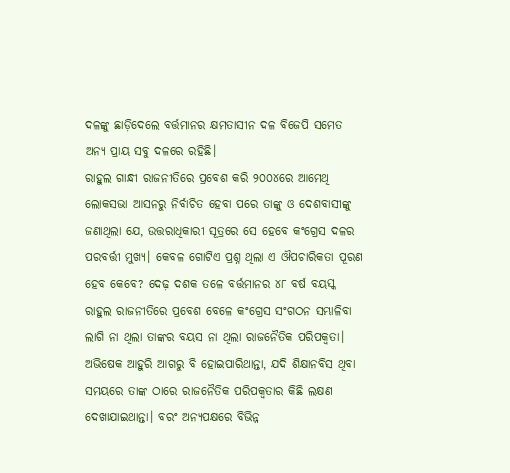ଦଳଙ୍କୁ ଛାଡ଼ିଦେଲେ ବର୍ତ୍ତମାନର କ୍ଷମତାସୀନ ଦଳ ବିଜେପି ସମେତ ଅନ୍ୟ ପ୍ରାୟ ସବୁ ଦଳରେ ରହିଛି।
ରାହୁଲ ଗାନ୍ଧୀ ରାଜନୀତିରେ ପ୍ରବେଶ କରି ୨୦୦୪ରେ ଆମେଥି ଲୋକସଭା ଆସନରୁ ନିର୍ବାଚିତ ହେବା ପରେ ତାଙ୍କୁ ଓ ଦେଶବାସୀଙ୍କୁ ଜଣାଥିଲା ଯେ, ଉତ୍ତରାଧିକାରୀ ସୂତ୍ରରେ ସେ ହେବେ କଂଗ୍ରେସ ଦଳର ପରବର୍ତ୍ତୀ ମୁଖ୍ୟ। କେବଳ ଗୋଟିଏ ପ୍ରଶ୍ନ ଥିଲା ଏ ଔପଚାରିକତା ପୂରଣ ହେବ କେବେ? ଦେଢ଼ ଦଶକ ତଳେ ବର୍ତ୍ତମାନର ୪୮ ବର୍ଷ ବୟସ୍କ ରାହୁଲ ରାଜନୀତିରେ ପ୍ରବେଶ ବେଳେ କଂଗ୍ରେସ ସଂଗଠନ ସମ୍ଭାଳିବା ଲାଗି ନା ଥିଲା ତାଙ୍କର ବୟସ ନା ଥିଲା ରାଜନୈତିକ ପରିପକ୍ୱତା। ଅଭିଷେକ ଆହୁରି ଆଗରୁ ବି ହୋଇପାରିଥାନ୍ତା, ଯଦି ଶିକ୍ଷାନବିସ ଥିବା ସମୟରେ ତାଙ୍କ ଠାରେ ରାଜନୈତିକ ପରିପକ୍ୱତାର କିଛି ଲକ୍ଷଣ ଦେଖାଯାଇଥାନ୍ତା। ବରଂ ଅନ୍ୟପକ୍ଷରେ ବିଭିନ୍ନ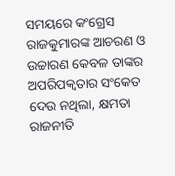ସମୟରେ କଂଗ୍ରେସ ରାଜକୁମାରଙ୍କ ଆଚରଣ ଓ ଉଚ୍ଚାରଣ କେବଳ ତାଙ୍କର ଅପରିପକ୍ୱତାର ସଂକେତ ଦେଉ ନଥିଲା, କ୍ଷମତା ରାଜନୀତି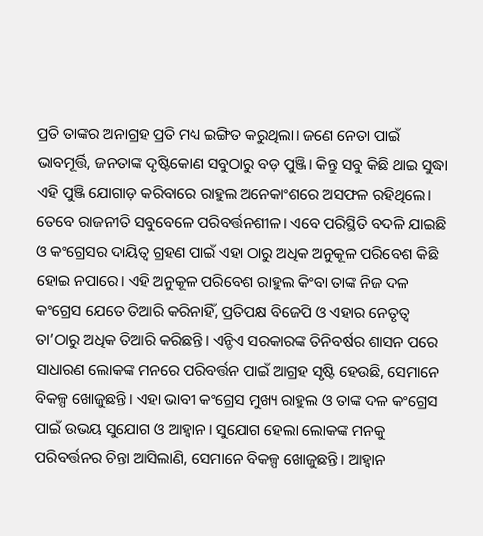ପ୍ରତି ତାଙ୍କର ଅନାଗ୍ରହ ପ୍ରତି ମଧ୍ୟ ଇଙ୍ଗିତ କରୁଥିଲା। ଜଣେ ନେତା ପାଇଁ ଭାବମୂର୍ତ୍ତି, ଜନତାଙ୍କ ଦୃଷ୍ଟିକୋଣ ସବୁଠାରୁ ବଡ଼ ପୁଞ୍ଜି। କିନ୍ତୁ ସବୁ କିଛି ଥାଇ ସୁଦ୍ଧା ଏହି ପୁଞ୍ଜି ଯୋଗାଡ଼ କରିବାରେ ରାହୁଲ ଅନେକାଂଶରେ ଅସଫଳ ରହିଥିଲେ।
ତେବେ ରାଜନୀତି ସବୁବେଳେ ପରିବର୍ତ୍ତନଶୀଳ। ଏବେ ପରିସ୍ଥିତି ବଦଳି ଯାଇଛି ଓ କଂଗ୍ରେସର ଦାୟିତ୍ୱ ଗ୍ରହଣ ପାଇଁ ଏହା ଠାରୁ ଅଧିକ ଅନୁକୂଳ ପରିବେଶ କିଛି ହୋଇ ନପାରେ। ଏହି ଅନୁକୂଳ ପରିବେଶ ରାହୁଲ କିଂବା ତାଙ୍କ ନିଜ ଦଳ କଂଗ୍ରେସ ଯେତେ ତିଆରି କରିନାହିଁ, ପ୍ରତିପକ୍ଷ ବିଜେପି ଓ ଏହାର ନେତୃତ୍ୱ ତା’ଠାରୁ ଅଧିକ ତିଆରି କରିଛନ୍ତି। ଏନ୍ଡିଏ ସରକାରଙ୍କ ତିନିବର୍ଷର ଶାସନ ପରେ ସାଧାରଣ ଲୋକଙ୍କ ମନରେ ପରିବର୍ତ୍ତନ ପାଇଁ ଆଗ୍ରହ ସୃଷ୍ଟି ହେଉଛି, ସେମାନେ ବିକଳ୍ପ ଖୋଜୁଛନ୍ତି। ଏହା ଭାବୀ କଂଗ୍ରେସ ମୁଖ୍ୟ ରାହୁଲ ଓ ତାଙ୍କ ଦଳ କଂଗ୍ରେସ ପାଇଁ ଉଭୟ ସୁଯୋଗ ଓ ଆହ୍ଵାନ। ସୁଯୋଗ ହେଲା ଲୋକଙ୍କ ମନକୁ ପରିବର୍ତ୍ତନର ଚିନ୍ତା ଆସିଲାଣି, ସେମାନେ ବିକଳ୍ପ ଖୋଜୁଛନ୍ତି। ଆହ୍ଵାନ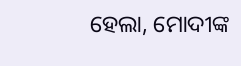ହେଲା, ମୋଦୀଙ୍କ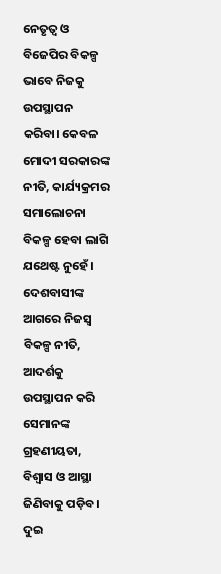ନେତୃତ୍ୱ ଓ ବିଜେପିର ବିକଳ୍ପ ଭାବେ ନିଜକୁ ଉପସ୍ଥାପନ କରିବା। କେବଳ ମୋଦୀ ସରକାରଙ୍କ ନୀତି, କାର୍ଯ୍ୟକ୍ରମର ସମାଲୋଚନା ବିକଳ୍ପ ହେବା ଲାଗି ଯଥେଷ୍ଟ ନୁହେଁ। ଦେଶବାସୀଙ୍କ ଆଗରେ ନିଜସ୍ୱ ବିକଳ୍ପ ନୀତି, ଆଦର୍ଶକୁ ଉପସ୍ଥାପନ କରି ସେମାନଙ୍କ ଗ୍ରହଣୀୟତା, ବିଶ୍ୱାସ ଓ ଆସ୍ଥା ଜିଣିବାକୁ ପଡ଼ିବ।
ଦୁଇ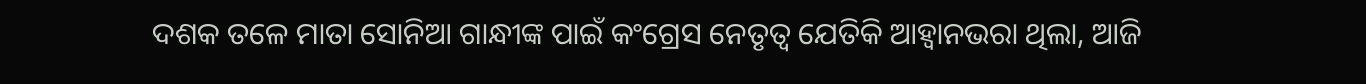ଦଶକ ତଳେ ମାତା ସୋନିଆ ଗାନ୍ଧୀଙ୍କ ପାଇଁ କଂଗ୍ରେସ ନେତୃତ୍ୱ ଯେତିକି ଆହ୍ଵାନଭରା ଥିଲା, ଆଜି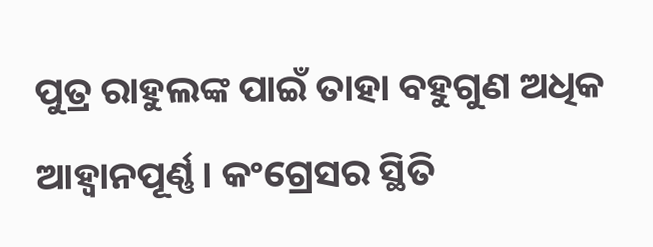ପୁତ୍ର ରାହୁଲଙ୍କ ପାଇଁ ତାହା ବହୁଗୁଣ ଅଧିକ ଆହ୍ଵାନପୂର୍ଣ୍ଣ। କଂଗ୍ରେସର ସ୍ଥିତି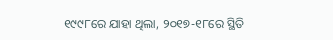୧୯୯୮ରେ ଯାହା ଥିଲା, ୨୦୧୭-୧୮ରେ ସ୍ଥିତି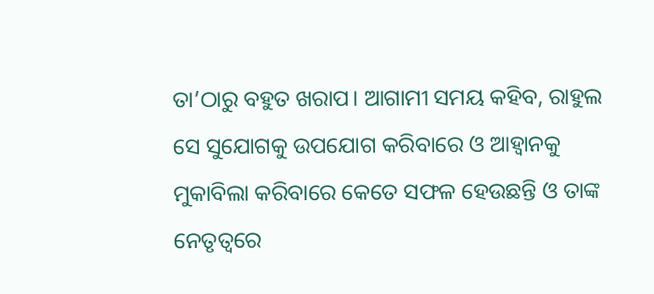ତା’ଠାରୁ ବହୁତ ଖରାପ। ଆଗାମୀ ସମୟ କହିବ, ରାହୁଲ ସେ ସୁଯୋଗକୁ ଉପଯୋଗ କରିବାରେ ଓ ଆହ୍ଵାନକୁ ମୁକାବିଲା କରିବାରେ କେତେ ସଫଳ ହେଉଛନ୍ତି ଓ ତାଙ୍କ ନେତୃତ୍ୱରେ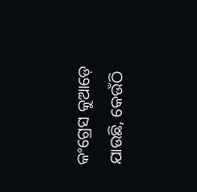କଂଗ୍ରେସ କୁଆଡ଼େ ଯାଉଛି, କେଉଁଠି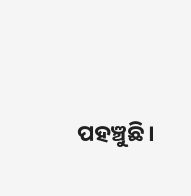ପହଞ୍ଚୁଛି।